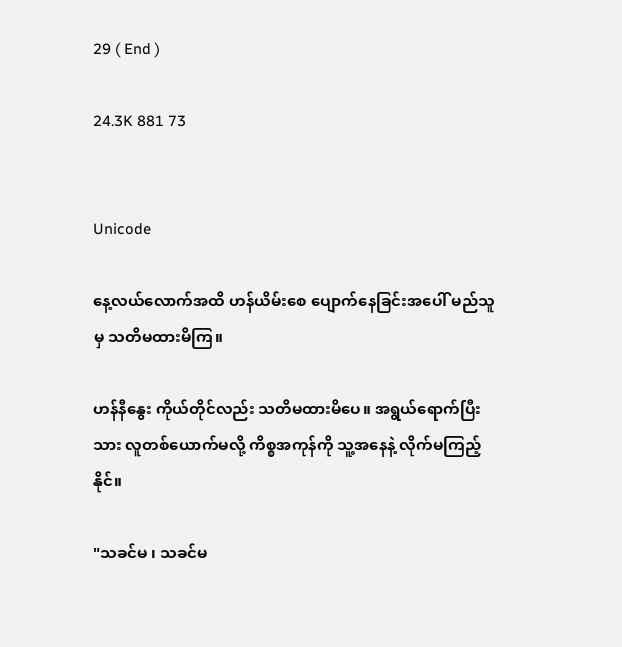29 ( End )

24.3K 881 73


Unicode

နေ့လယ်လောက်အထိ ဟန်ယိမ်းစေ ပျောက်နေခြင်းအပေါ် မည်သူမှ သတိမထားမိကြ။

ဟန်နီနွေး ကိုယ်တိုင်လည်း သတိမထားမိပေ။ အရွယ်ရောက်ပြီးသား လူတစ်ယောက်မလို့ ကိစ္စအကုန်ကို သူ့အနေနဲ့ လိုက်မကြည့်နိုင်။

"သခင်မ ၊ သခင်မ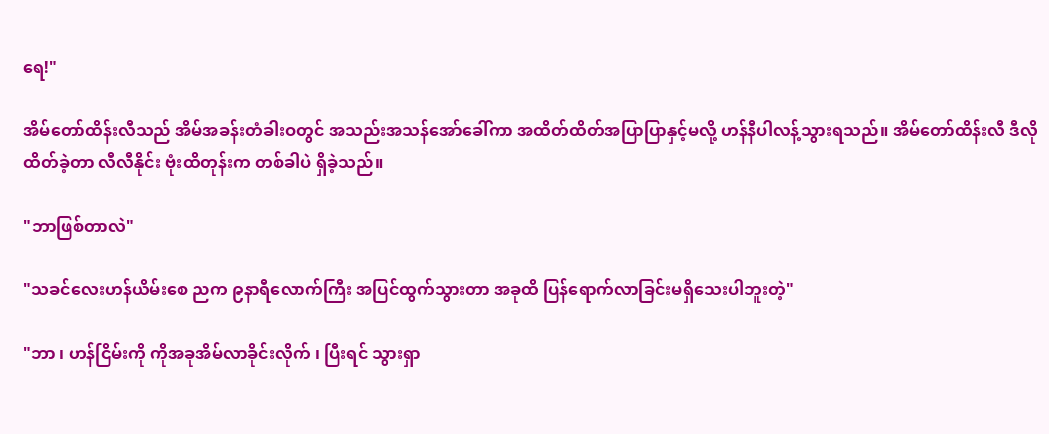ရေ!"

အိမ်တော်ထိန်းလီသည် အိမ်အခန်းတံခါးဝတွင် အသည်းအသန်အော်ခေါ်ကာ အထိတ်ထိတ်အပြာပြာနှင့်မလို့ ဟန်နီပါလန့်သွားရသည်။ အိမ်တော်ထိန်းလီ ဒီလိုထိတ်ခဲ့တာ လီလီနိုင်း ဗုံးထိတုန်းက တစ်ခါပဲ ရှိခဲ့သည်။

"ဘာဖြစ်တာလဲ"

"သခင်လေးဟန်ယိမ်းစေ ညက ၉နာရီလောက်ကြီး အပြင်ထွက်သွားတာ အခုထိ ပြန်ရောက်လာခြင်းမရှိသေးပါဘူးတဲ့"

"ဘာ ၊ ဟန်ငြိမ်းကို ကိုအခုအိမ်လာခိုင်းလိုက် ၊ ပြီးရင် သွားရှာ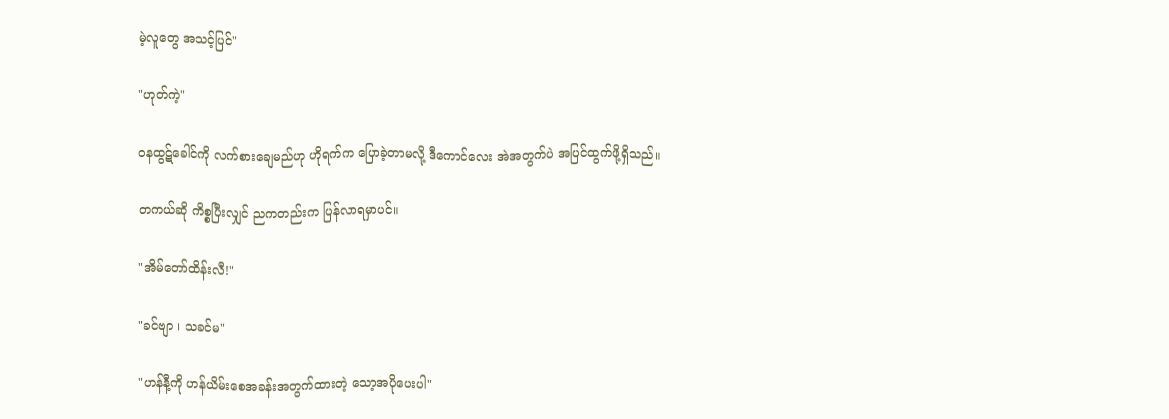မဲ့လူတွေ အသင့်ပြင်"

"ဟုတ်ကဲ့"

ဝနထွဋ်ခေါင်ကို လက်စားချေမည်ဟု ဟိုရက်က ပြောခဲ့တာမလို့ ဒီကောင်လေး အဲအတွက်ပဲ အပြင်ထွက်ဖို့ရှိသည်။

တကယ်ဆို ကိစ္စပြီးလျှင် ညကတည်းက ပြန်လာရမှာပင်။

"အိမ်တော်ထိန်းလီ!"

"ခင်ဗျာ ၊ သခင်မ"

"ဟန်နီ့ကို ဟန်ယိမ်းစေအခန်းအတွက်ထားတဲ့ သော့အပိုပေးပါ"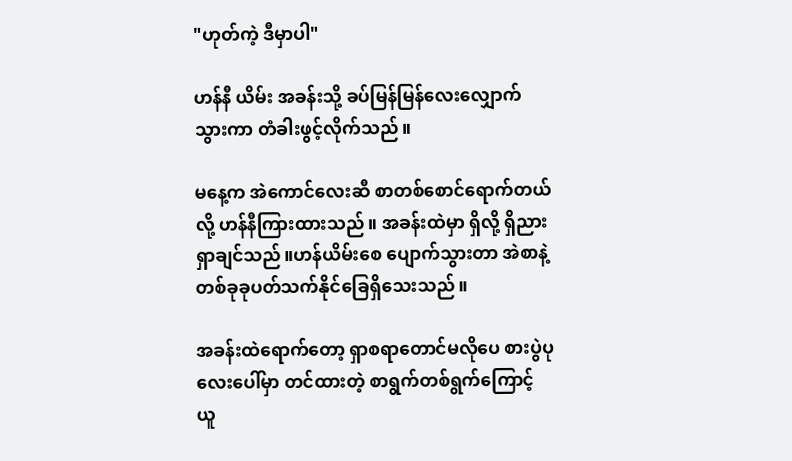"ဟုတ်ကဲ့ ဒီမှာပါ"

ဟန်နီ ယိမ်း အခန်းသို့ ခပ်မြန်မြန်လေးလျှောက်သွားကာ တံခါးဖွင့်လိုက်သည်။

မနေ့က အဲကောင်လေးဆီ စာတစ်စောင်ရောက်တယ်လို့ ဟန်နီကြားထားသည်။ အခန်းထဲမှာ ရှိလို့ ရှိညား ရှာချင်သည်။ဟန်ယိမ်းစေ ပျောက်သွားတာ အဲစာနဲ့ တစ်ခုခုပတ်သက်နိုင်ခြေရှိသေးသည်။

အခန်းထဲရောက်တော့ ရှာစရာတောင်မလိုပေ စားပွဲပုလေးပေါ်မှာ တင်ထားတဲ့ စာရွက်တစ်ရွက်ကြောင့် ယူ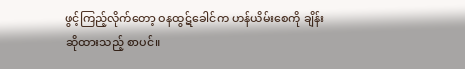ဖွင့်ကြည့်လိုက်တော့ ဝနထွဋ်ခေါင်က ဟန်ယိမ်းစေကို ချိန်းဆိုထားသည့် စာပင်။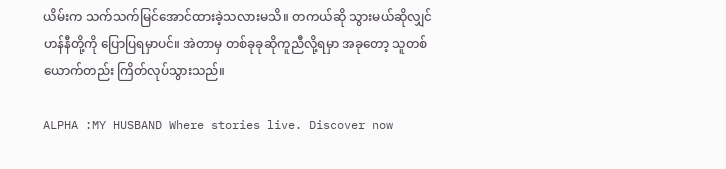ယိမ်းက သက်သက်မြင်အောင်ထားခဲ့သလားမသိ။ တကယ်ဆို သွားမယ်ဆိုလျှင် ဟန်နီတို့ကို ပြောပြရမှာပင်။ အဲတာမှ တစ်ခုခုဆိုကူညီလို့ရမှာ အခုတော့ သူတစ်ယောက်တည်း ကြိတ်လုပ်သွားသည်။

ALPHA :MY HUSBAND Where stories live. Discover now